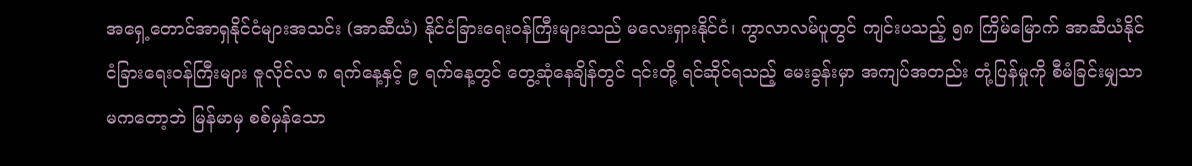အရှေ့တောင်အာရှနိုင်ငံများအသင်း (အာဆီယံ) နိုင်ငံခြားရေးဝန်ကြီးများသည် မလေးရှားနိုင်ငံ၊ ကွာလာလမ်ပူတွင် ကျင်းပသည့် ၅၈ ကြိမ်မြောက် အာဆီယံနိုင်ငံခြားရေးဝန်ကြီးများ ဇူလိုင်လ ၈ ရက်နေ့နှင့် ၉ ရက်နေ့တွင် တွေ့ဆုံနေချိန်တွင် ၎င်းတို့ ရင်ဆိုင်ရသည့် မေးခွန်းမှာ အကျပ်အတည်း တုံ့ပြန်မှုကို စီမံခြင်းမျှသာ မကတော့ဘဲ မြန်မာမှ စစ်မှန်သော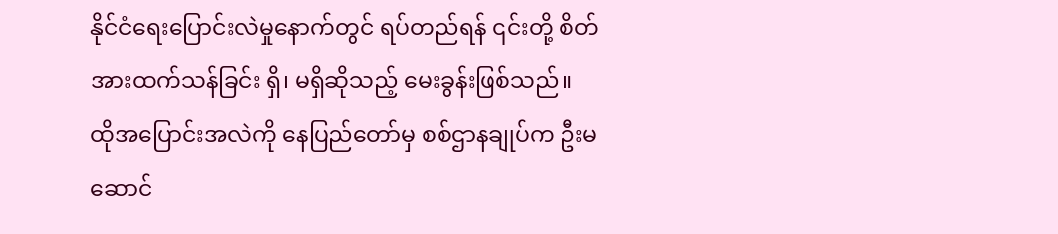နိုင်ငံရေးပြောင်းလဲမှုနောက်တွင် ရပ်တည်ရန် ၎င်းတို့ စိတ်အားထက်သန်ခြင်း ရှိ၊ မရှိဆိုသည့် မေးခွန်းဖြစ်သည်။
ထိုအပြောင်းအလဲကို နေပြည်တော်မှ စစ်ဌာနချုပ်က ဦးမဆောင်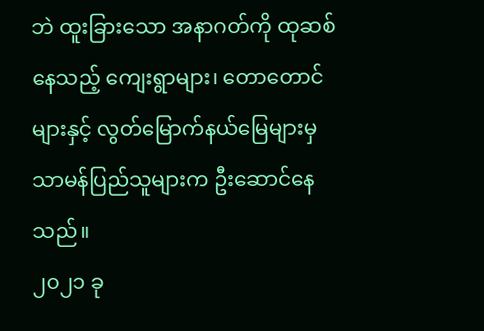ဘဲ ထူးခြားသော အနာဂတ်ကို ထုဆစ်နေသည့် ကျေးရွာများ၊ တောတောင်များနှင့် လွတ်မြောက်နယ်မြေများမှ သာမန်ပြည်သူများက ဦးဆောင်နေသည်။
၂၀၂၁ ခု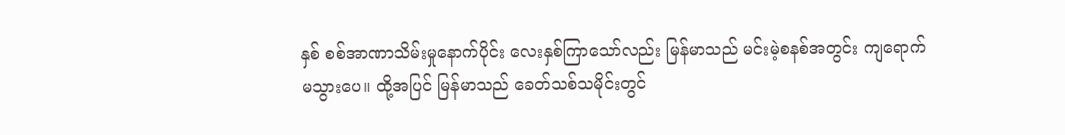နှစ် စစ်အာဏာသိမ်းမှုနောက်ပိုင်း လေးနှစ်ကြာသော်လည်း မြန်မာသည် မင်းမဲ့စနစ်အတွင်း ကျရောက်မသွားပေ။ ထို့အပြင် မြန်မာသည် ခေတ်သစ်သမိုင်းတွင်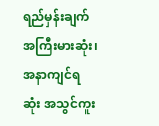ရည်မှန်းချက်အကြီးမားဆုံး၊ အနာကျင်ရဆုံး အသွင်ကူး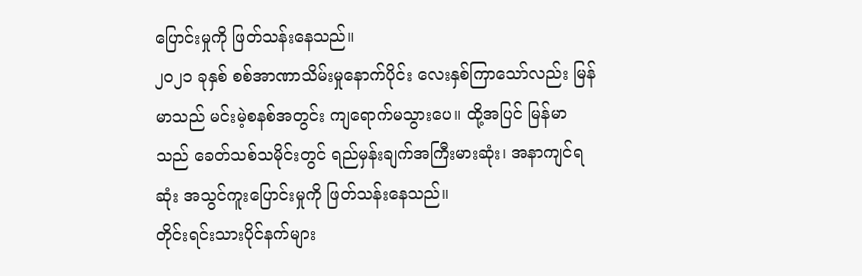ပြောင်းမှုကို ဖြတ်သန်းနေသည်။
၂၀၂၁ ခုနှစ် စစ်အာဏာသိမ်းမှုနောက်ပိုင်း လေးနှစ်ကြာသော်လည်း မြန်မာသည် မင်းမဲ့စနစ်အတွင်း ကျရောက်မသွားပေ။ ထို့အပြင် မြန်မာသည် ခေတ်သစ်သမိုင်းတွင် ရည်မှန်းချက်အကြီးမားဆုံး၊ အနာကျင်ရဆုံး အသွင်ကူးပြောင်းမှုကို ဖြတ်သန်းနေသည်။
တိုင်းရင်းသားပိုင်နက်များ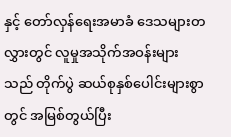နှင့် တော်လှန်ရေးအမာခံ ဒေသများတလွှားတွင် လူမှုအသိုက်အဝန်းများသည် တိုက်ပွဲ ဆယ်စုနှစ်ပေါင်းများစွာတွင် အမြစ်တွယ်ပြီး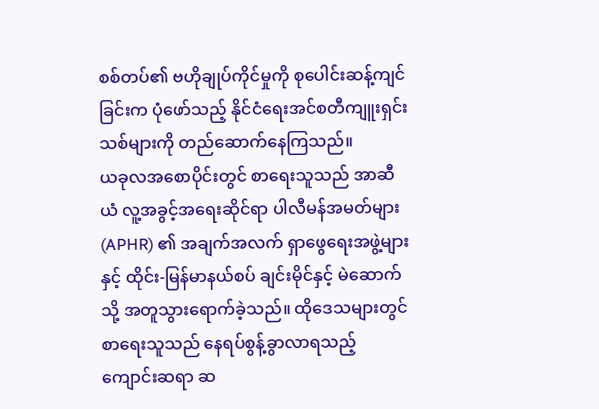စစ်တပ်၏ ဗဟိုချုပ်ကိုင်မှုကို စုပေါင်းဆန့်ကျင်ခြင်းက ပုံဖော်သည့် နိုင်ငံရေးအင်စတီကျူးရှင်းသစ်များကို တည်ဆောက်နေကြသည်။
ယခုလအစောပိုင်းတွင် စာရေးသူသည် အာဆီယံ လူ့အခွင့်အရေးဆိုင်ရာ ပါလီမန်အမတ်များ (APHR) ၏ အချက်အလက် ရှာဖွေရေးအဖွဲ့များနှင့် ထိုင်း-မြန်မာနယ်စပ် ချင်းမိုင်နှင့် မဲဆောက်သို့ အတူသွားရောက်ခဲ့သည်။ ထိုဒေသများတွင် စာရေးသူသည် နေရပ်စွန့်ခွာလာရသည့် ကျောင်းဆရာ ဆ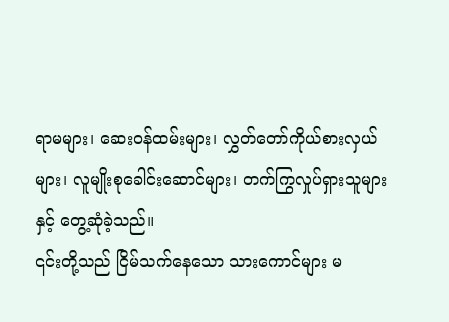ရာမများ၊ ဆေးဝန်ထမ်းများ၊ လွှတ်တော်ကိုယ်စားလှယ်များ၊ လူမျိုးစုခေါင်းဆောင်များ၊ တက်ကြွလှုပ်ရှားသူများနှင့် တွေ့ဆုံခဲ့သည်။
၎င်းတို့သည် ငြိမ်သက်နေသော သားကောင်များ မ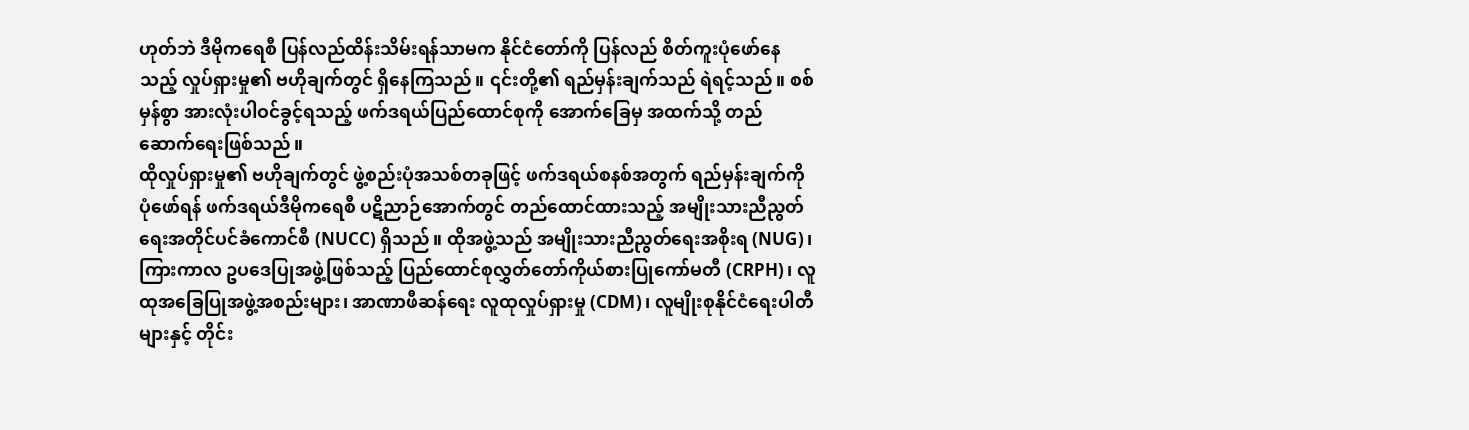ဟုတ်ဘဲ ဒီမိုကရေစီ ပြန်လည်ထိန်းသိမ်းရန်သာမက နိုင်ငံတော်ကို ပြန်လည် စိတ်ကူးပုံဖော်နေသည့် လှုပ်ရှားမှု၏ ဗဟိုချက်တွင် ရှိနေကြသည်။ ၎င်းတို့၏ ရည်မှန်းချက်သည် ရဲရင့်သည်။ စစ်မှန်စွာ အားလုံးပါဝင်ခွင့်ရသည့် ဖက်ဒရယ်ပြည်ထောင်စုကို အောက်ခြေမှ အထက်သို့ တည်ဆောက်ရေးဖြစ်သည်။
ထိုလှုပ်ရှားမှု၏ ဗဟိုချက်တွင် ဖွဲ့စည်းပုံအသစ်တခုဖြင့် ဖက်ဒရယ်စနစ်အတွက် ရည်မှန်းချက်ကို ပုံဖော်ရန် ဖက်ဒရယ်ဒီမိုကရေစီ ပဋိညာဉ်အောက်တွင် တည်ထောင်ထားသည့် အမျိုးသားညီညွတ်ရေးအတိုင်ပင်ခံကောင်စီ (NUCC) ရှိသည်။ ထိုအဖွဲ့သည် အမျိုးသားညီညွတ်ရေးအစိုးရ (NUG)၊ ကြားကာလ ဥပဒေပြုအဖွဲ့ဖြစ်သည့် ပြည်ထောင်စုလွှတ်တော်ကိုယ်စားပြုကော်မတီ (CRPH)၊ လူထုအခြေပြုအဖွဲ့အစည်းများ၊ အာဏာဖီဆန်ရေး လူထုလှုပ်ရှားမှု (CDM)၊ လူမျိုးစုနိုင်ငံရေးပါတီများနှင့် တိုင်း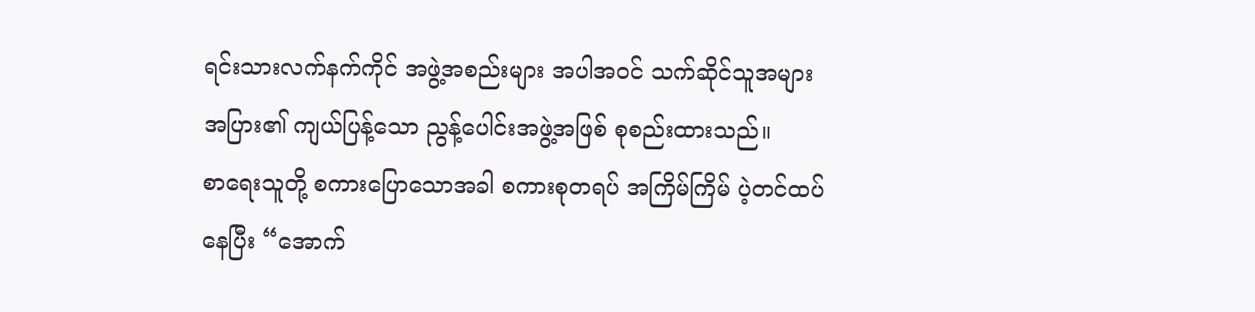ရင်းသားလက်နက်ကိုင် အဖွဲ့အစည်းများ အပါအဝင် သက်ဆိုင်သူအများအပြား၏ ကျယ်ပြန့်သော ညွန့်ပေါင်းအဖွဲ့အဖြစ် စုစည်းထားသည်။
စာရေးသူတို့ စကားပြောသောအခါ စကားစုတရပ် အကြိမ်ကြိမ် ပဲ့တင်ထပ်နေပြီး “အောက်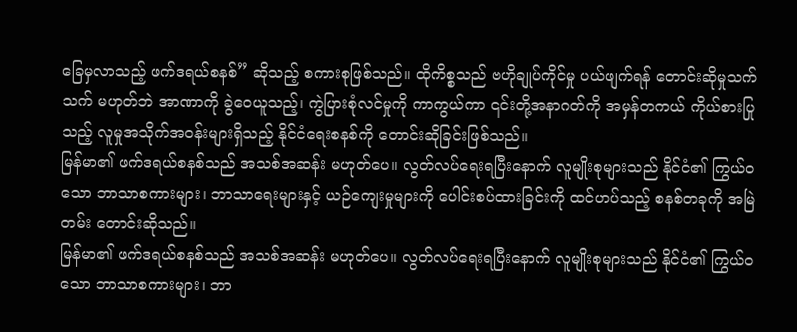ခြေမှလာသည့် ဖက်ဒရယ်စနစ်” ဆိုသည့် စကားစုဖြစ်သည်။ ထိုကိစ္စသည် ဗဟိုချုပ်ကိုင်မှု ပယ်ဖျက်ရန် တောင်းဆိုမှုသက်သက် မဟုတ်ဘဲ အာဏာကို ခွဲဝေယူသည့်၊ ကွဲပြားစုံလင်မှုကို ကာကွယ်ကာ ၎င်းတို့အနာဂတ်ကို အမှန်တကယ် ကိုယ်စားပြုသည့် လူမှုအသိုက်အဝန်းများရှိသည့် နိုင်ငံရေးစနစ်ကို တောင်းဆိုခြင်းဖြစ်သည်။
မြန်မာ၏ ဖက်ဒရယ်စနစ်သည် အသစ်အဆန်း မဟုတ်ပေ။ လွတ်လပ်ရေးရပြီးနောက် လူမျိုးစုများသည် နိုင်ငံ၏ ကြွယ်ဝသော ဘာသာစကားများ၊ ဘာသာရေးများနှင့် ယဉ်ကျေးမှုများကို ပေါင်းစပ်ထားခြင်းကို ထင်ဟပ်သည့် စနစ်တခုကို အမြဲတမ်း တောင်းဆိုသည်။
မြန်မာ၏ ဖက်ဒရယ်စနစ်သည် အသစ်အဆန်း မဟုတ်ပေ။ လွတ်လပ်ရေးရပြီးနောက် လူမျိုးစုများသည် နိုင်ငံ၏ ကြွယ်ဝသော ဘာသာစကားများ၊ ဘာ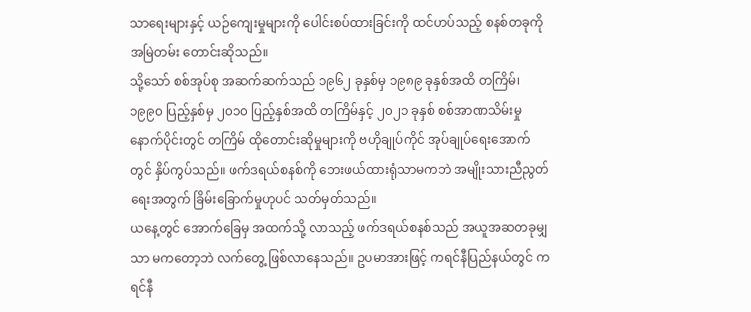သာရေးများနှင့် ယဉ်ကျေးမှုများကို ပေါင်းစပ်ထားခြင်းကို ထင်ဟပ်သည့် စနစ်တခုကို အမြဲတမ်း တောင်းဆိုသည်။
သို့သော် စစ်အုပ်စု အဆက်ဆက်သည် ၁၉၆၂ ခုနှစ်မှ ၁၉၈၉ ခုနှစ်အထိ တကြိမ်၊ ၁၉၉၀ ပြည့်နှစ်မှ ၂၀၁၀ ပြည့်နှစ်အထိ တကြိမ်နှင့် ၂၀၂၁ ခုနှစ် စစ်အာဏသိမ်းမှုနောက်ပိုင်းတွင် တကြိမ် ထိုတောင်းဆိုမှုများကို ဗဟိုချုပ်ကိုင် အုပ်ချုပ်ရေးအောက်တွင် နှိပ်ကွပ်သည်။ ဖက်ဒရယ်စနစ်ကို ဘေးဖယ်ထားရုံသာမကဘဲ အမျိုးသားညီညွတ်ရေးအတွက် ခြိမ်းခြောက်မှုဟုပင် သတ်မှတ်သည်။
ယနေ့တွင် အောက်ခြေမှ အထက်သို့ လာသည့် ဖက်ဒရယ်စနစ်သည် အယူအဆတခုမျှသာ မကတော့ဘဲ လက်တွေ့ ဖြစ်လာနေသည်။ ဥပမာအားဖြင့် ကရင်နီပြည်နယ်တွင် ကရင်နီ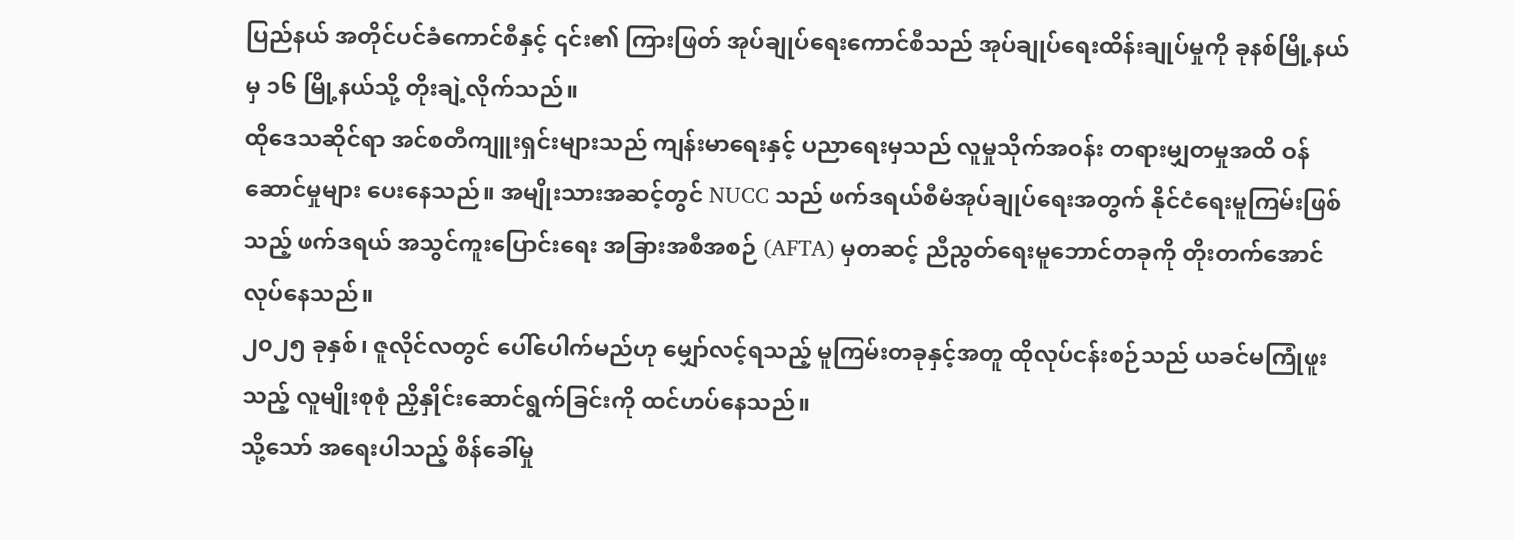ပြည်နယ် အတိုင်ပင်ခံကောင်စီနှင့် ၎င်း၏ ကြားဖြတ် အုပ်ချုပ်ရေးကောင်စီသည် အုပ်ချုပ်ရေးထိန်းချုပ်မှုကို ခုနစ်မြို့နယ်မှ ၁၆ မြို့နယ်သို့ တိုးချဲ့လိုက်သည်။
ထိုဒေသဆိုင်ရာ အင်စတီကျူးရှင်းများသည် ကျန်းမာရေးနှင့် ပညာရေးမှသည် လူမှုသိုက်အဝန်း တရားမျှတမှုအထိ ဝန်ဆောင်မှုများ ပေးနေသည်။ အမျိုးသားအဆင့်တွင် NUCC သည် ဖက်ဒရယ်စီမံအုပ်ချုပ်ရေးအတွက် နိုင်ငံရေးမူကြမ်းဖြစ်သည့် ဖက်ဒရယ် အသွင်ကူးပြောင်းရေး အခြားအစီအစဉ် (AFTA) မှတဆင့် ညီညွတ်ရေးမူဘောင်တခုကို တိုးတက်အောင် လုပ်နေသည်။
၂၀၂၅ ခုနှစ်၊ ဇူလိုင်လတွင် ပေါ်ပေါက်မည်ဟု မျှော်လင့်ရသည့် မူကြမ်းတခုနှင့်အတူ ထိုလုပ်ငန်းစဉ်သည် ယခင်မကြုံဖူးသည့် လူမျိုးစုစုံ ညှိနှိုင်းဆောင်ရွက်ခြင်းကို ထင်ဟပ်နေသည်။
သို့သော် အရေးပါသည့် စိန်ခေါ်မှု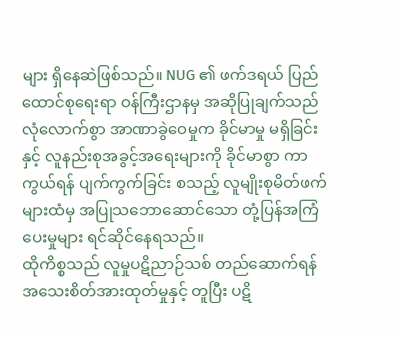များ ရှိနေဆဲဖြစ်သည်။ NUG ၏ ဖက်ဒရယ် ပြည်ထောင်စုရေးရာ ဝန်ကြီးဌာနမှ အဆိုပြုချက်သည် လုံလောက်စွာ အာဏာခွဲဝေမှုက ခိုင်မာမှု မရှိခြင်းနှင့် လူနည်းစုအခွင့်အရေးများကို ခိုင်မာစွာ ကာကွယ်ရန် ပျက်ကွက်ခြင်း စသည့် လူမျိုးစုမိတ်ဖက်များထံမှ အပြုသဘောဆောင်သော တုံ့ပြန်အကြံပေးမှုများ ရင်ဆိုင်နေရသည်။
ထိုကိစ္စသည် လူမှုပဋိညာဉ်သစ် တည်ဆောက်ရန် အသေးစိတ်အားထုတ်မှုနှင့် တူပြီး ပဋိ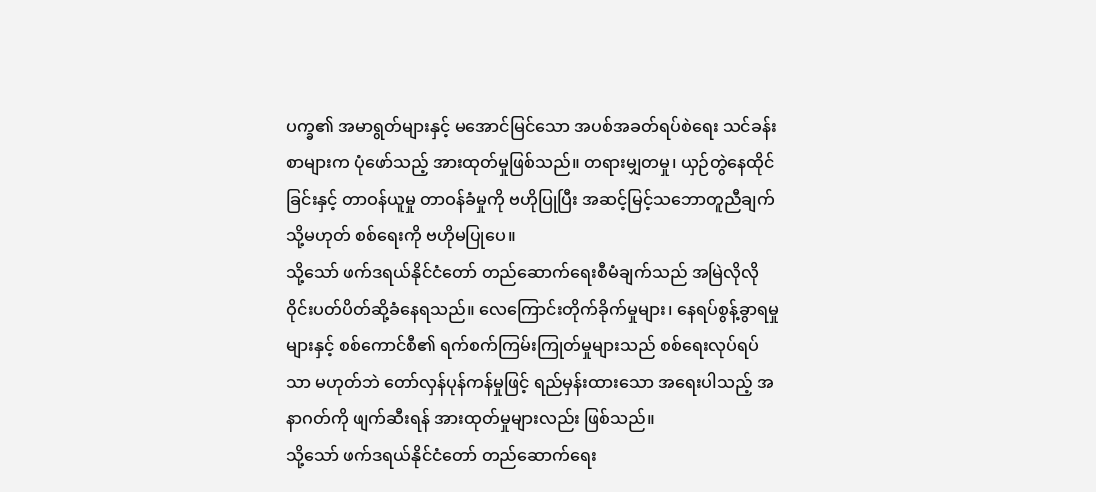ပက္ခ၏ အမာရွတ်များနှင့် မအောင်မြင်သော အပစ်အခတ်ရပ်စဲရေး သင်ခန်းစာများက ပုံဖော်သည့် အားထုတ်မှုဖြစ်သည်။ တရားမျှတမှု၊ ယှဉ်တွဲနေထိုင်ခြင်းနှင့် တာဝန်ယူမှု တာဝန်ခံမှုကို ဗဟိုပြုပြီး အဆင့်မြင့်သဘောတူညီချက် သို့မဟုတ် စစ်ရေးကို ဗဟိုမပြုပေ။
သို့သော် ဖက်ဒရယ်နိုင်ငံတော် တည်ဆောက်ရေးစီမံချက်သည် အမြဲလိုလို ဝိုင်းပတ်ပိတ်ဆို့ခံနေရသည်။ လေကြောင်းတိုက်ခိုက်မှုများ၊ နေရပ်စွန့်ခွာရမှုများနှင့် စစ်ကောင်စီ၏ ရက်စက်ကြမ်းကြုတ်မှုများသည် စစ်ရေးလုပ်ရပ်သာ မဟုတ်ဘဲ တော်လှန်ပုန်ကန်မှုဖြင့် ရည်မှန်းထားသော အရေးပါသည့် အနာဂတ်ကို ဖျက်ဆီးရန် အားထုတ်မှုများလည်း ဖြစ်သည်။
သို့သော် ဖက်ဒရယ်နိုင်ငံတော် တည်ဆောက်ရေး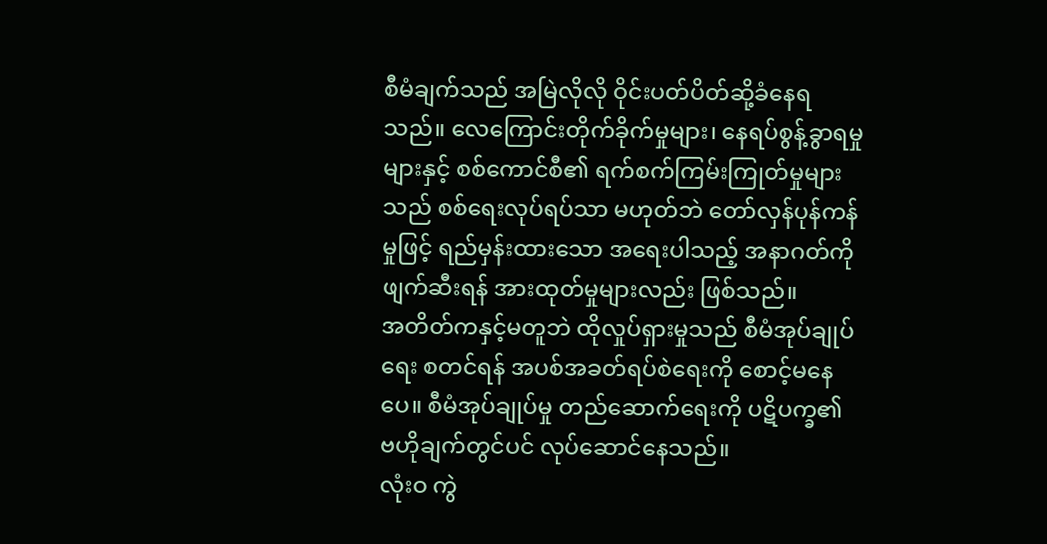စီမံချက်သည် အမြဲလိုလို ဝိုင်းပတ်ပိတ်ဆို့ခံနေရသည်။ လေကြောင်းတိုက်ခိုက်မှုများ၊ နေရပ်စွန့်ခွာရမှုများနှင့် စစ်ကောင်စီ၏ ရက်စက်ကြမ်းကြုတ်မှုများသည် စစ်ရေးလုပ်ရပ်သာ မဟုတ်ဘဲ တော်လှန်ပုန်ကန်မှုဖြင့် ရည်မှန်းထားသော အရေးပါသည့် အနာဂတ်ကို ဖျက်ဆီးရန် အားထုတ်မှုများလည်း ဖြစ်သည်။
အတိတ်ကနှင့်မတူဘဲ ထိုလှုပ်ရှားမှုသည် စီမံအုပ်ချုပ်ရေး စတင်ရန် အပစ်အခတ်ရပ်စဲရေးကို စောင့်မနေပေ။ စီမံအုပ်ချုပ်မှု တည်ဆောက်ရေးကို ပဋိပက္ခ၏ ဗဟိုချက်တွင်ပင် လုပ်ဆောင်နေသည်။
လုံးဝ ကွဲ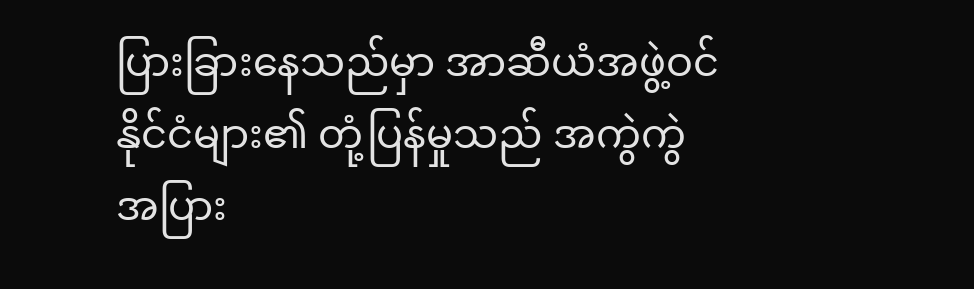ပြားခြားနေသည်မှာ အာဆီယံအဖွဲ့ဝင်နိုင်ငံများ၏ တုံ့ပြန်မှုသည် အကွဲကွဲအပြား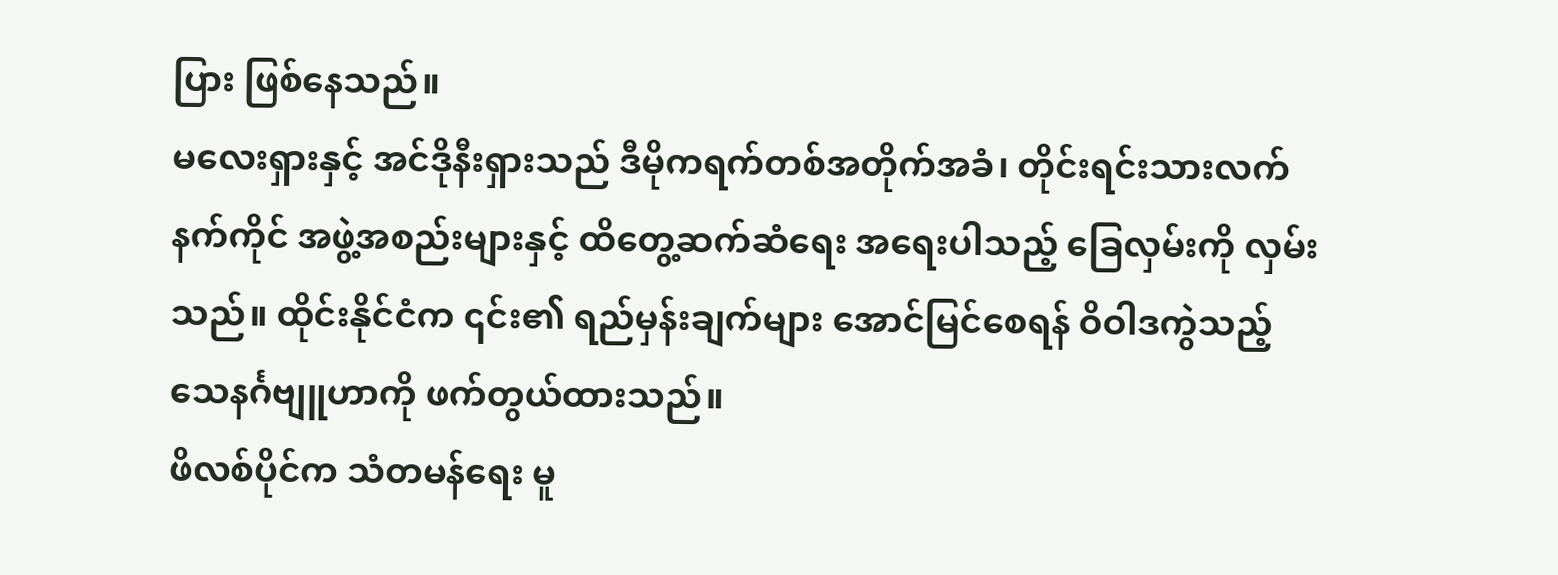ပြား ဖြစ်နေသည်။
မလေးရှားနှင့် အင်ဒိုနီးရှားသည် ဒီမိုကရက်တစ်အတိုက်အခံ၊ တိုင်းရင်းသားလက်နက်ကိုင် အဖွဲ့အစည်းများနှင့် ထိတွေ့ဆက်ဆံရေး အရေးပါသည့် ခြေလှမ်းကို လှမ်းသည်။ ထိုင်းနိုင်ငံက ၎င်း၏ ရည်မှန်းချက်များ အောင်မြင်စေရန် ဝိဝါဒကွဲသည့် သေနင်္ဂဗျူဟာကို ဖက်တွယ်ထားသည်။
ဖိလစ်ပိုင်က သံတမန်ရေး မူ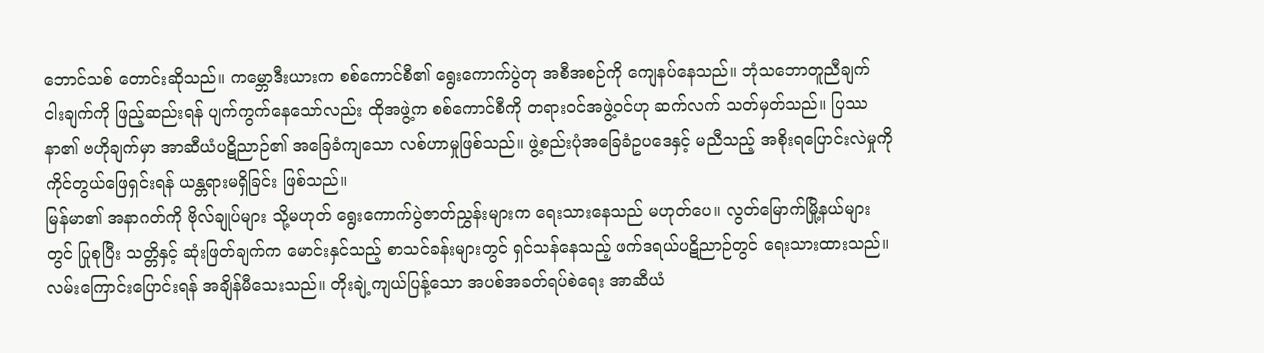ဘောင်သစ် တောင်းဆိုသည်။ ကမ္ဘောဒီးယားက စစ်ကောင်စီ၏ ရွေးကောက်ပွဲတု အစီအစဉ်ကို ကျေနပ်နေသည်။ ဘုံသဘောတူညီချက် ငါးချက်ကို ဖြည့်ဆည်းရန် ပျက်ကွက်နေသော်လည်း ထိုအဖွဲ့က စစ်ကောင်စီကို တရားဝင်အဖွဲ့ဝင်ဟု ဆက်လက် သတ်မှတ်သည်။ ပြဿနာ၏ ဗဟိုချက်မှာ အာဆီယံပဋိညာဉ်၏ အခြေခံကျသော လစ်ဟာမှုဖြစ်သည်။ ဖွဲ့စည်းပုံအခြေခံဥပဒေနှင့် မညီသည့် အစိုးရပြောင်းလဲမှုကို ကိုင်တွယ်ဖြေရှင်းရန် ယန္တရားမရှိခြင်း ဖြစ်သည်။
မြန်မာ၏ အနာဂတ်ကို ဗိုလ်ချုပ်များ သို့မဟုတ် ရွေးကောက်ပွဲဇာတ်ညွှန်းများက ရေးသားနေသည် မဟုတ်ပေ။ လွတ်မြောက်မြို့နယ်များတွင် ပြုစုပြီး သတ္တိနှင့် ဆုံးဖြတ်ချက်က မောင်းနှင်သည့် စာသင်ခန်းများတွင် ရှင်သန်နေသည့် ဖက်ဒရယ်ပဋိညာဉ်တွင် ရေးသားထားသည်။
လမ်းကြောင်းပြောင်းရန် အချိန်မီသေးသည်။ တိုးချဲ့ကျယ်ပြန့်သော အပစ်အခတ်ရပ်စဲရေး အာဆီယံ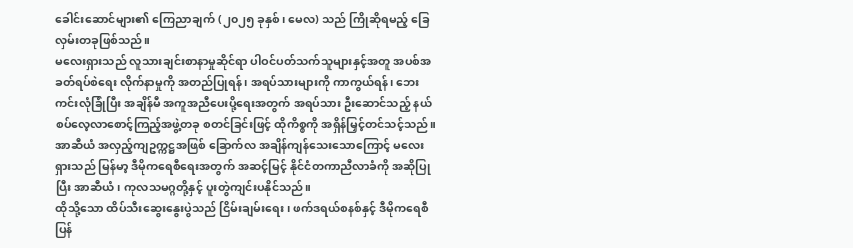ခေါင်းဆောင်များ၏ ကြေညာချက် (၂၀၂၅ ခုနှစ်၊ မေလ) သည် ကြိုဆိုရမည့် ခြေလှမ်းတခုဖြစ်သည်။
မလေးရှားသည် လူသားချင်းစာနာမှုဆိုင်ရာ ပါဝင်ပတ်သက်သူများနှင့်အတူ အပစ်အခတ်ရပ်စဲရေး လိုက်နာမှုကို အတည်ပြုရန်၊ အရပ်သားများကို ကာကွယ်ရန်၊ ဘေးကင်းလုံခြုံပြီး အချိန်မီ အကူအညီပေးပို့ရေးအတွက် အရပ်သား ဦးဆောင်သည့် နယ်စပ်လေ့လာစောင့်ကြည့်အဖွဲ့တခု စတင်ခြင်းဖြင့် ထိုကိစ္စကို အရှိန်မြှင့်တင်သင့်သည်။
အာဆီယံ အလှည့်ကျဥက္ကဋ္ဌအဖြစ် ခြောက်လ အချိန်ကျန်သေးသောကြောင့် မလေးရှားသည် မြန်မာ့ ဒီမိုကရေစီရေးအတွက် အဆင့်မြင့် နိုင်ငံတကာညီလာခံကို အဆိုပြုပြီး အာဆီယံ၊ ကုလသမဂ္ဂတို့နှင့် ပူးတွဲကျင်းပနိုင်သည်။
ထိုသို့သော ထိပ်သီးဆွေးနွေးပွဲသည် ငြိမ်းချမ်းရေး၊ ဖက်ဒရယ်စနစ်နှင့် ဒီမိုကရေစီ ပြန်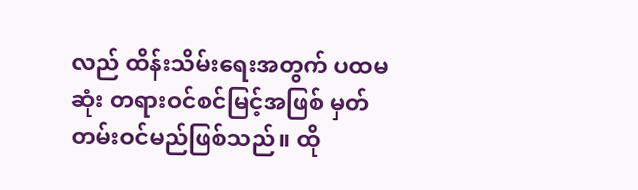လည် ထိန်းသိမ်းရေးအတွက် ပထမဆုံး တရားဝင်စင်မြင့်အဖြစ် မှတ်တမ်းဝင်မည်ဖြစ်သည်။ ထို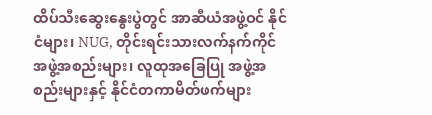ထိပ်သီးဆွေးနွေးပွဲတွင် အာဆီယံအဖွဲ့ဝင် နိုင်ငံများ၊ NUG, တိုင်းရင်းသားလက်နက်ကိုင် အဖွဲ့အစည်းများ၊ လူထုအခြေပြု အဖွဲ့အစည်းများနှင့် နိုင်ငံတကာမိတ်ဖက်များ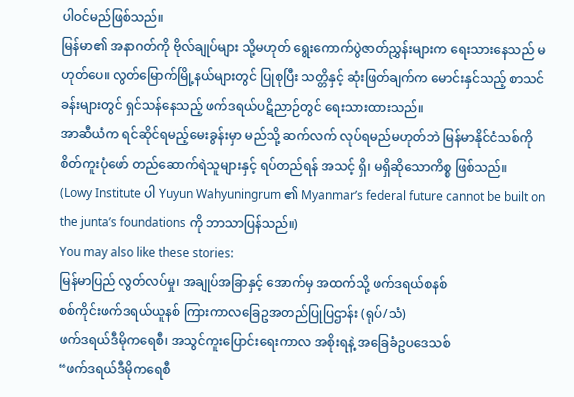ပါဝင်မည်ဖြစ်သည်။
မြန်မာ၏ အနာဂတ်ကို ဗိုလ်ချုပ်များ သို့မဟုတ် ရွေးကောက်ပွဲဇာတ်ညွှန်းများက ရေးသားနေသည် မဟုတ်ပေ။ လွတ်မြောက်မြို့နယ်များတွင် ပြုစုပြီး သတ္တိနှင့် ဆုံးဖြတ်ချက်က မောင်းနှင်သည့် စာသင်ခန်းများတွင် ရှင်သန်နေသည့် ဖက်ဒရယ်ပဋိညာဉ်တွင် ရေးသားထားသည်။
အာဆီယံက ရင်ဆိုင်ရမည့်မေးခွန်းမှာ မည်သို့ ဆက်လက် လုပ်ရမည်မဟုတ်ဘဲ မြန်မာနိုင်ငံသစ်ကို စိတ်ကူးပုံဖော် တည်ဆောက်ရဲသူများနှင့် ရပ်တည်ရန် အသင့် ရှိ၊ မရှိဆိုသောကိစ္စ ဖြစ်သည်။
(Lowy Institute ပါ Yuyun Wahyuningrum ၏ Myanmar’s federal future cannot be built on the junta’s foundations ကို ဘာသာပြန်သည်။)
You may also like these stories:
မြန်မာပြည် လွတ်လပ်မှု၊ အချုပ်အခြာနှင့် အောက်မှ အထက်သို့ ဖက်ဒရယ်စနစ်
စစ်ကိုင်းဖက်ဒရယ်ယူနစ် ကြားကာလခြေဥအတည်ပြုပြဌာန်း (ရုပ်/သံ)
ဖက်ဒရယ်ဒီမိုကရေစီ၊ အသွင်ကူးပြောင်းရေးကာလ အစိုးရနဲ့ အခြေခံဥပဒေသစ်
“ဖက်ဒရယ်ဒီမိုကရေစီ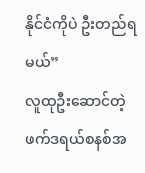နိုင်ငံကိုပဲ ဦးတည်ရမယ်”
လူထုဦးဆောင်တဲ့ ဖက်ဒရယ်စနစ်အ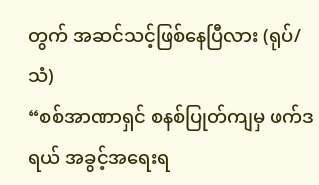တွက် အဆင်သင့်ဖြစ်နေပြီလား (ရုပ်/သံ)
“စစ်အာဏာရှင် စနစ်ပြုတ်ကျမှ ဖက်ဒရယ် အခွင့်အရေးရ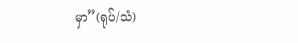မှာ”(ရုပ်/သံ)